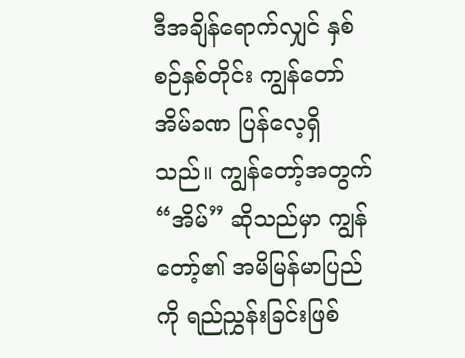ဒီအချိန်ရောက်လျှင် နှစ်စဉ်နှစ်တိုင်း ကျွန်တော် အိမ်ခဏ ပြန်လေ့ရှိသည်။ ကျွန်တော့်အတွက် “အိမ်” ဆိုသည်မှာ ကျွန်တော့်၏ အမိမြန်မာပြည်ကို ရည်ညွှန်းခြင်းဖြစ်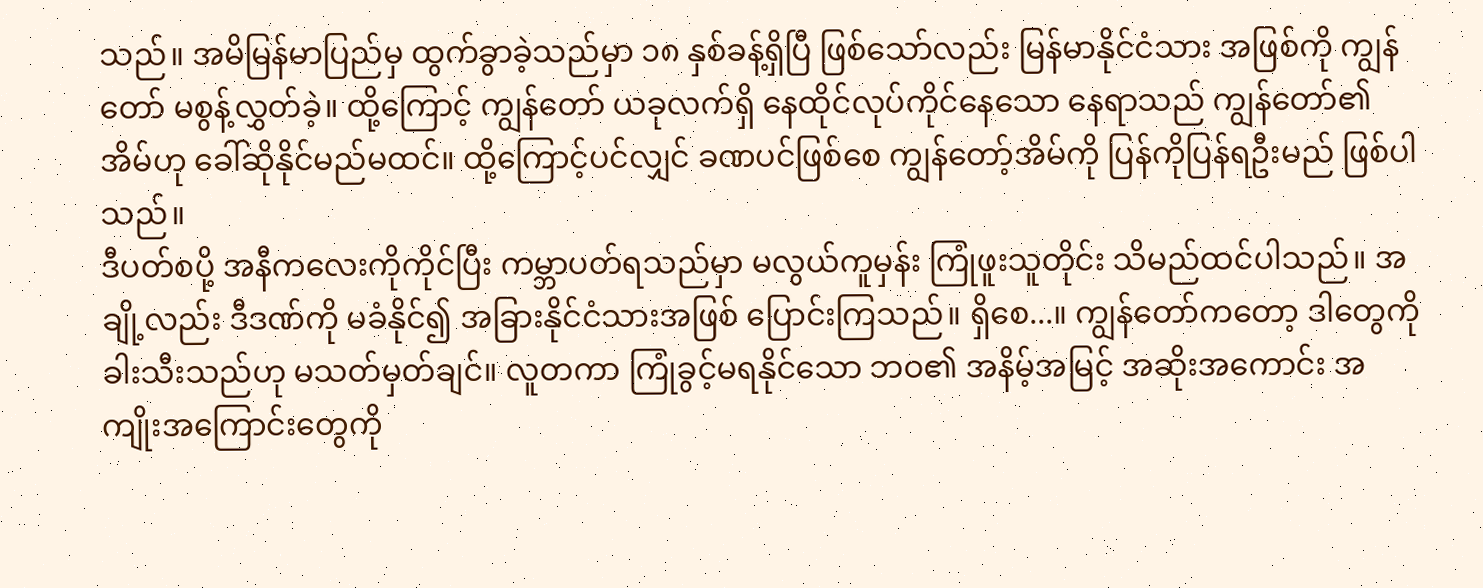သည်။ အမိမြန်မာပြည်မှ ထွက်ခွာခဲ့သည်မှာ ၁၈ နှစ်ခန့်ရှိပြီ ဖြစ်သော်လည်း မြန်မာနိုင်ငံသား အဖြစ်ကို ကျွန်တော် မစွန့်လွှတ်ခဲ့။ ထို့ကြောင့် ကျွန်တော် ယခုလက်ရှိ နေထိုင်လုပ်ကိုင်နေသော နေရာသည် ကျွန်တော်၏ အိမ်ဟု ခေါ်ဆိုနိုင်မည်မထင်။ ထို့ကြောင့်ပင်လျှင် ခဏပင်ဖြစ်စေ ကျွန်တော့်အိမ်ကို ပြန်ကိုပြန်ရဦးမည် ဖြစ်ပါသည်။
ဒီပတ်စပို့ အနီကလေးကိုကိုင်ပြီး ကမ္ဘာပတ်ရသည်မှာ မလွယ်ကူမှန်း ကြုံဖူးသူတိုင်း သိမည်ထင်ပါသည်။ အချို့လည်း ဒီဒဏ်ကို မခံနိုင်၍ အခြားနိုင်ငံသားအဖြစ် ပြောင်းကြသည်။ ရှိစေ...။ ကျွန်တော်ကတော့ ဒါတွေကို ခါးသီးသည်ဟု မသတ်မှတ်ချင်။ လူတကာ ကြုံခွင့်မရနိုင်သော ဘဝ၏ အနိမ့်အမြင့် အဆိုးအကောင်း အကျိုးအကြောင်းတွေကို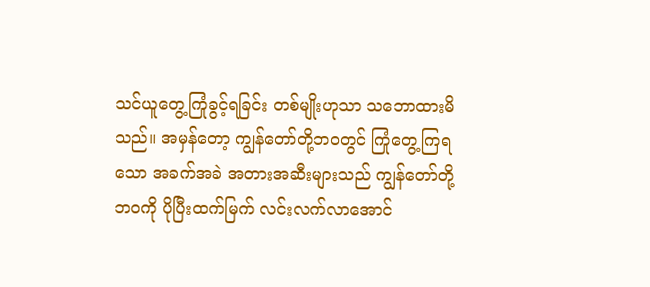သင်ယူတွေ့ကြုံခွင့်ရခြင်း တစ်မျိုးဟုသာ သဘောထားမိသည်။ အမှန်တော့ ကျွန်တော်တို့ဘဝတွင် ကြုံတွေ့ကြရသော အခက်အခဲ အတားအဆီးများသည် ကျွန်တော်တို့ဘဝကို ပိုပြီးထက်မြက် လင်းလက်လာအောင်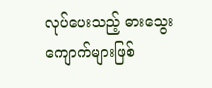လုပ်ပေးသည့် ဓားသွေးကျောက်များဖြစ်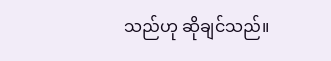သည်ဟု ဆိုချင်သည်။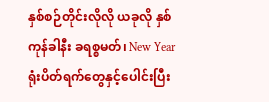နှစ်စဉ်တိုင်းလိုလို ယခုလို နှစ်ကုန်ခါနီး ခရစ္စမတ်၊ New Year ရုံးပိတ်ရက်တွေနှင့်ပေါင်းပြီး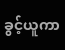ခွင့်ယူကာ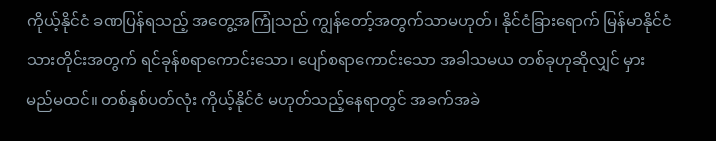ကိုယ့်နိုင်ငံ ခဏပြန်ရသည့် အတွေ့အကြုံသည် ကျွန်တော့်အတွက်သာမဟုတ်၊ နိုင်ငံခြားရောက် မြန်မာနိုင်ငံသားတိုင်းအတွက် ရင်ခုန်စရာကောင်းသော၊ ပျော်စရာကောင်းသော အခါသမယ တစ်ခုဟုဆိုလျှင် မှားမည်မထင်။ တစ်နှစ်ပတ်လုံး ကိုယ့်နိုင်ငံ မဟုတ်သည့်နေရာတွင် အခက်အခဲ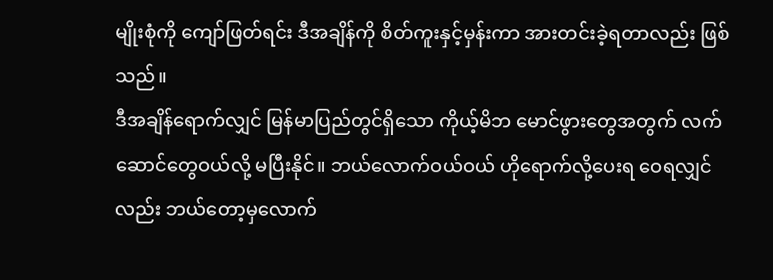မျိုးစုံကို ကျော်ဖြတ်ရင်း ဒီအချိန်ကို စိတ်ကူးနှင့်မှန်းကာ အားတင်းခဲ့ရတာလည်း ဖြစ်သည်။
ဒီအချိန်ရောက်လျှင် မြန်မာပြည်တွင်ရှိသော ကိုယ့်မိဘ မောင်ဖွားတွေအတွက် လက်ဆောင်တွေဝယ်လို့ မပြီးနိုင်။ ဘယ်လောက်ဝယ်ဝယ် ဟိုရောက်လို့ပေးရ ဝေရလျှင်လည်း ဘယ်တော့မှလောက်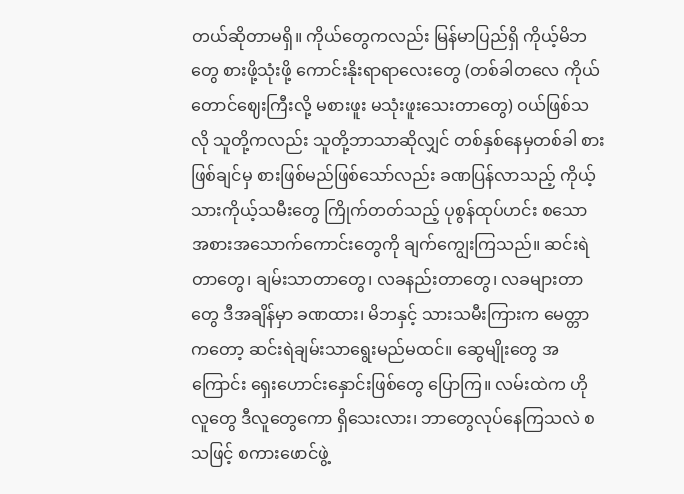တယ်ဆိုတာမရှိ။ ကိုယ်တွေကလည်း မြန်မာပြည်ရှိ ကိုယ့်မိဘတွေ စားဖို့သုံးဖို့ ကောင်းနိုးရာရာလေးတွေ (တစ်ခါတလေ ကိုယ်တောင်ဈေးကြီးလို့ မစားဖူး မသုံးဖူးသေးတာတွေ) ဝယ်ဖြစ်သလို သူတို့ကလည်း သူတို့ဘာသာဆိုလျှင် တစ်နှစ်နေမှတစ်ခါ စားဖြစ်ချင်မှ စားဖြစ်မည်ဖြစ်သော်လည်း ခဏပြန်လာသည့် ကိုယ့်သားကိုယ့်သမီးတွေ ကြိုက်တတ်သည့် ပုစွန်ထုပ်ဟင်း စသော အစားအသောက်ကောင်းတွေကို ချက်ကျွေးကြသည်။ ဆင်းရဲတာတွေ၊ ချမ်းသာတာတွေ၊ လခနည်းတာတွေ၊ လခများတာတွေ ဒီအချိန်မှာ ခဏထား၊ မိဘနှင့် သားသမီးကြားက မေတ္တာကတော့ ဆင်းရဲချမ်းသာရွေးမည်မထင်။ ဆွေမျိုးတွေ အကြောင်း ရှေးဟောင်းနှောင်းဖြစ်တွေ ပြောကြ။ လမ်းထဲက ဟိုလူတွေ ဒီလူတွေကော ရှိသေးလား၊ ဘာတွေလုပ်နေကြသလဲ စသဖြင့် စကားဖောင်ဖွဲ့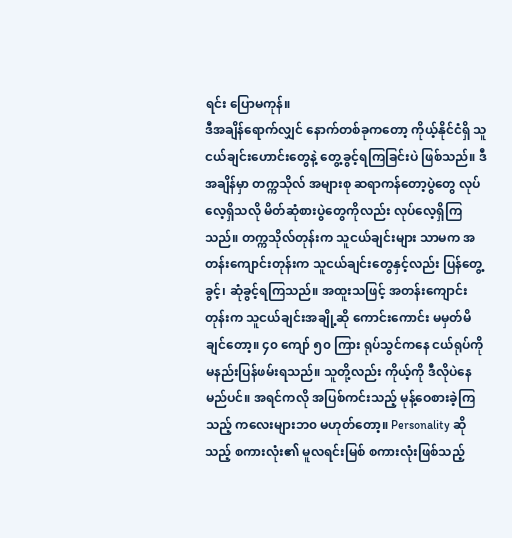ရင်း ပြောမကုန်။
ဒီအချိန်ရောက်လျှင် နောက်တစ်ခုကတော့ ကိုယ့်နိုင်ငံရှိ သူငယ်ချင်းဟောင်းတွေနဲ့ တွေ့ခွင့်ရကြခြင်းပဲ ဖြစ်သည်။ ဒီအချိန်မှာ တက္ကသိုလ် အများစု ဆရာကန်တော့ပွဲတွေ လုပ်လေ့ရှိသလို မိတ်ဆုံစားပွဲတွေကိုလည်း လုပ်လေ့ရှိကြသည်။ တက္ကသိုလ်တုန်းက သူငယ်ချင်းများ သာမက အတန်းကျောင်းတုန်းက သူငယ်ချင်းတွေနှင့်လည်း ပြန်တွေ့ခွင့်၊ ဆုံခွင့်ရကြသည်။ အထူးသဖြင့် အတန်းကျောင်းတုန်းက သူငယ်ချင်းအချို့ဆို ကောင်းကောင်း မမှတ်မိချင်တော့။ ၄၀ ကျော် ၅၀ ကြား ရုပ်သွင်ကနေ ငယ်ရုပ်ကို မနည်းပြန်ဖမ်းရသည်။ သူတို့လည်း ကိုယ့်ကို ဒီလိုပဲနေမည်ပင်။ အရင်ကလို အပြစ်ကင်းသည့် မုန့်ဝေစားခဲ့ကြသည့် ကလေးများဘ၀ မဟုတ်တော့။ Personality ဆိုသည့် စကားလုံး၏ မူလရင်းမြစ် စကားလုံးဖြစ်သည့်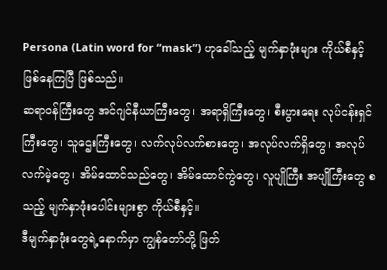Persona (Latin word for “mask”) ဟုခေါ်သည့် မျက်နှာဖုံးများ ကိုယ်စီနှင့် ဖြစ်နေကြပြီ ဖြစ်သည်။
ဆရာဝန်ကြီးတွေ အင်ဂျင်နီယာကြီးတွေ၊ အရာရှိကြီးတွေ၊ စီးပွားရေး လုပ်ငန်းရှင်ကြီးတွေ၊ သူဌေးကြီးတွေ၊ လက်လုပ်လက်စားတွေ၊ အလုပ်လက်ရှိတွေ၊ အလုပ်လက်မဲ့တွေ၊ အိမ်ထောင်သည်တွေ၊ အိမ်ထောင်ကွဲတွေ၊ လူပျိုကြီး အပျိုကြီးတွေ စသည့် မျက်နှာဖုံးပေါင်းများစွာ ကိုယ်စီနှင့်။
ဒီမျက်နှာဖုံးတွေရဲ့နောက်မှာ ကျွန်တော်တို့ ဖြတ်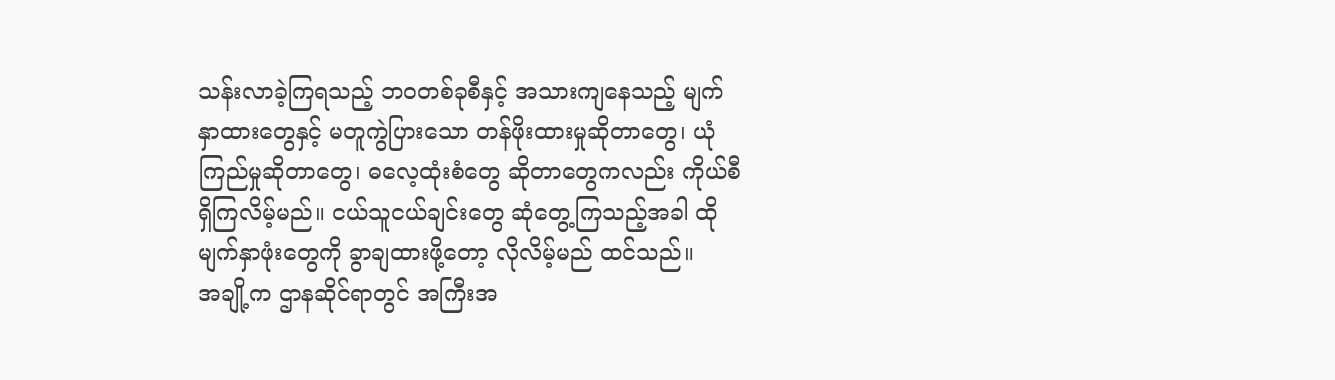သန်းလာခဲ့ကြရသည့် ဘဝတစ်ခုစီနှင့် အသားကျနေသည့် မျက်နှာထားတွေနှင့် မတူကွဲပြားသော တန်ဖိုးထားမှုဆိုတာတွေ၊ ယုံကြည်မှုဆိုတာတွေ၊ ဓလေ့ထုံးစံတွေ ဆိုတာတွေကလည်း ကိုယ်စီရှိကြလိမ့်မည်။ ငယ်သူငယ်ချင်းတွေ ဆုံတွေ့ကြသည့်အခါ ထိုမျက်နှာဖုံးတွေကို ခွာချထားဖို့တော့ လိုလိမ့်မည် ထင်သည်။
အချို့က ဌာနဆိုင်ရာတွင် အကြီးအ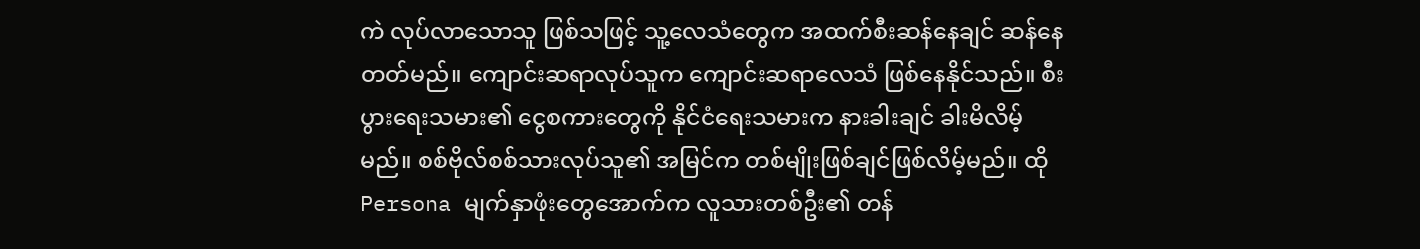ကဲ လုပ်လာသောသူ ဖြစ်သဖြင့် သူ့လေသံတွေက အထက်စီးဆန်နေချင် ဆန်နေတတ်မည်။ ကျောင်းဆရာလုပ်သူက ကျောင်းဆရာလေသံ ဖြစ်နေနိုင်သည်။ စီးပွားရေးသမား၏ ငွေစကားတွေကို နိုင်ငံရေးသမားက နားခါးချင် ခါးမိလိမ့်မည်။ စစ်ဗိုလ်စစ်သားလုပ်သူ၏ အမြင်က တစ်မျိုးဖြစ်ချင်ဖြစ်လိမ့်မည်။ ထို Persona မျက်နှာဖုံးတွေအောက်က လူသားတစ်ဦး၏ တန်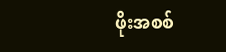ဖိုးအစစ်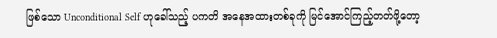ဖြစ်သော Unconditional Self ဟုခေါ်သည့် ပကတိ အနေအထားတစ်ခုကို မြင်အောင်ကြည့်တတ်ဖို့တော့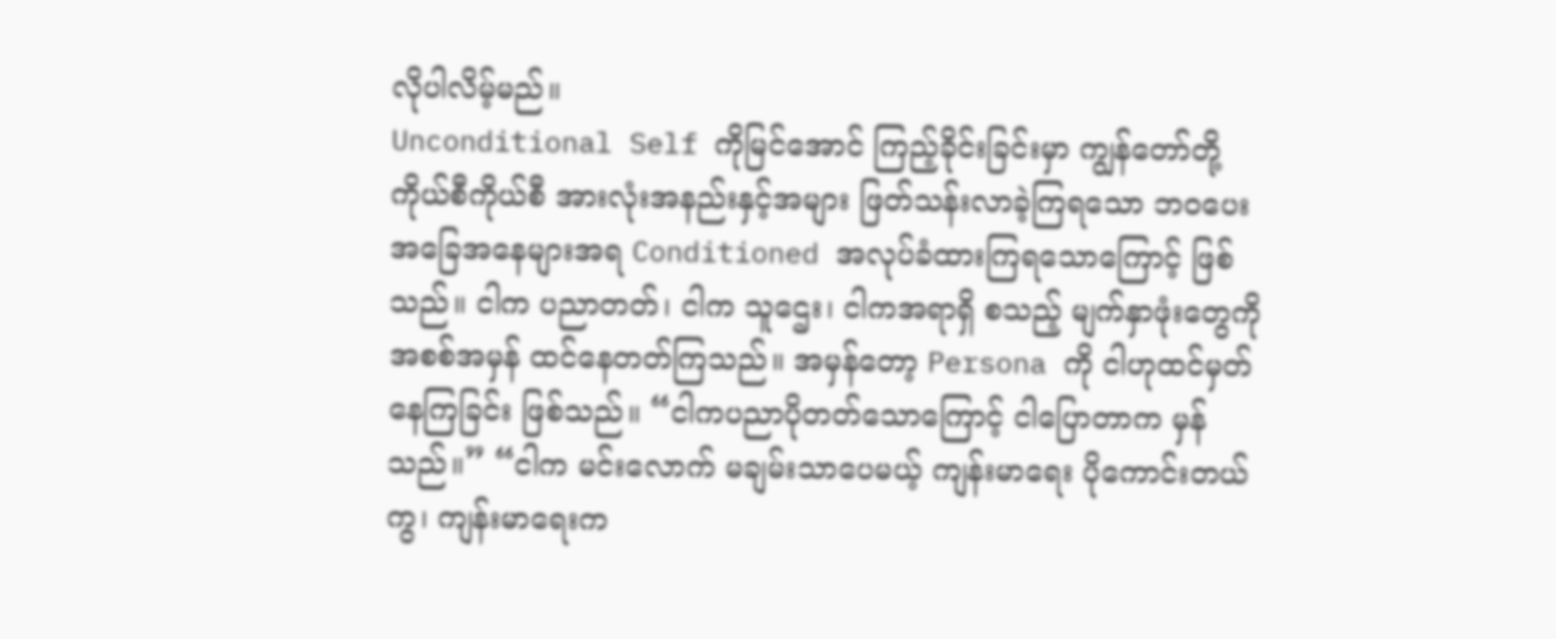လိုပါလိမ့်မည်။
Unconditional Self ကိုမြင်အောင် ကြည့်ခိုင်းခြင်းမှာ ကျွန်တော်တို့ ကိုယ်စီကိုယ်စီ အားလုံးအနည်းနှင့်အများ ဖြတ်သန်းလာခဲ့ကြရသော ဘဝပေး အခြေအနေများအရ Conditioned အလုပ်ခံထားကြရသောကြောင့် ဖြစ်သည်။ ငါက ပညာတတ်၊ ငါက သူဌေး၊ ငါကအရာရှိ စသည့် မျက်နှာဖုံးတွေကို အစစ်အမှန် ထင်နေတတ်ကြသည်။ အမှန်တော့ Persona ကို ငါဟုထင်မှတ်နေကြခြင်း ဖြစ်သည်။ “ငါကပညာပိုတတ်သောကြောင့် ငါပြောတာက မှန်သည်။” “ငါက မင်းလောက် မချမ်းသာပေမယ့် ကျန်းမာရေး ပိုကောင်းတယ်ကွ၊ ကျန်းမာရေးက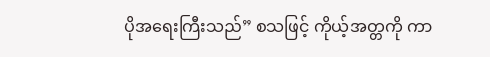ပိုအရေးကြီးသည်” စသဖြင့် ကိုယ့်အတ္တကို ကာ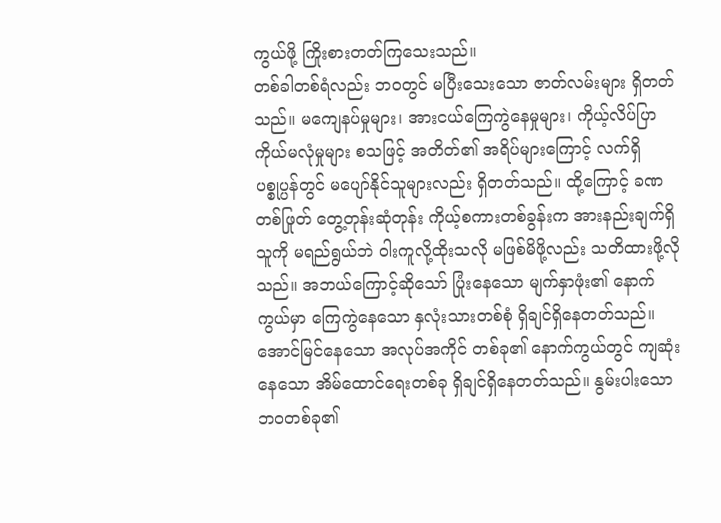ကွယ်ဖို့ ကြိုးစားတတ်ကြသေးသည်။
တစ်ခါတစ်ရံလည်း ဘဝတွင် မပြီးသေးသော ဇာတ်လမ်းများ ရှိတတ်သည်။ မကျေနပ်မှုများ၊ အားငယ်ကြေကွဲနေမှုများ၊ ကိုယ့်လိပ်ပြာ ကိုယ်မလုံမှုများ စသဖြင့် အတိတ်၏ အရိပ်များကြောင့် လက်ရှိ ပစ္စုပ္ပန်တွင် မပျော်နိုင်သူများလည်း ရှိတတ်သည်။ ထို့ကြောင့် ခဏတစ်ဖြုတ် တွေ့တုန်းဆုံတုန်း ကိုယ့်စကားတစ်ခွန်းက အားနည်းချက်ရှိသူကို မရည်ရွယ်ဘဲ ဝါးကူလို့ထိုးသလို မဖြစ်မိဖို့လည်း သတိထားဖို့လိုသည်။ အဘယ်ကြောင့်ဆိုသော် ပြုံးနေသော မျက်နှာဖုံး၏ နောက်ကွယ်မှာ ကြေကွဲနေသော နှလုံးသားတစ်စုံ ရှိချင်ရှိနေတတ်သည်။ အောင်မြင်နေသော အလုပ်အကိုင် တစ်ခု၏ နောက်ကွယ်တွင် ကျဆုံးနေသော အိမ်ထောင်ရေးတစ်ခု ရှိချင်ရှိနေတတ်သည်။ နွမ်းပါးသော ဘဝတစ်ခု၏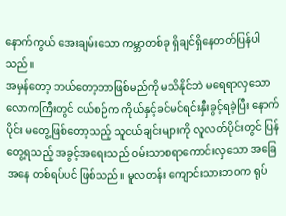နောက်ကွယ် အေးချမ်းသော ကမ္ဘာတစ်ခု ရှိချင်ရှိနေတတ်ပြန်ပါသည်။
အမှန်တော့ ဘယ်တော့ဘာဖြစ်မည်ကို မသိနိုင်ဘဲ မရေရာလှသော လောကကြီးတွင် ငယ်စဉ်က ကိုယ်နှင့်ခင်မင်ရင်းနှီးခွင့်ရခဲ့ပြီး နောက်ပိုင်း မတွေ့ဖြစ်တော့သည့် သူငယ်ချင်းများကို လူလတ်ပိုင်းတွင် ပြန်တွေ့ရသည့် အခွင့်အရေးသည် ဝမ်းသာစရာကောင်းလှသော အခြေအနေ တစ်ရပ်ပင် ဖြစ်သည်။ မူလတန်း ကျောင်းသားဘဝက ရုပ်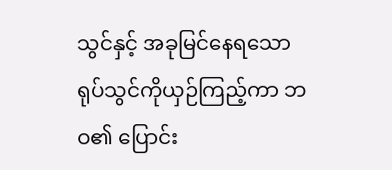သွင်နှင့် အခုမြင်နေရသော ရုပ်သွင်ကိုယှဉ်ကြည့်ကာ ဘဝ၏ ပြောင်း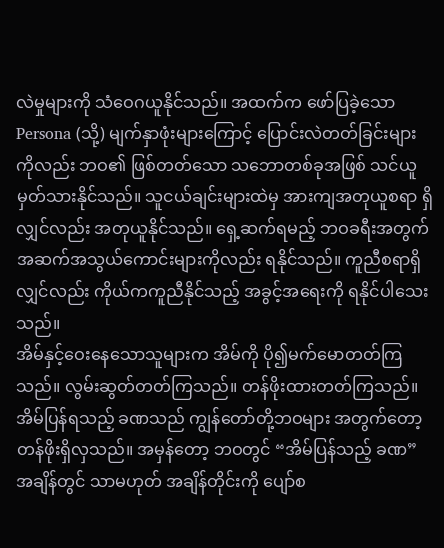လဲမှုများကို သံဝေဂယူနိုင်သည်။ အထက်က ဖော်ပြခဲ့သော Persona (သို့) မျက်နှာဖုံးများကြောင့် ပြောင်းလဲတတ်ခြင်းများကိုလည်း ဘဝ၏ ဖြစ်တတ်သော သဘောတစ်ခုအဖြစ် သင်ယူမှတ်သားနိုင်သည်။ သူငယ်ချင်းများထဲမှ အားကျအတုယူစရာ ရှိလျှင်လည်း အတုယူနိုင်သည်။ ရှေ့ဆက်ရမည့် ဘဝခရီးအတွက် အဆက်အသွယ်ကောင်းများကိုလည်း ရနိုင်သည်။ ကူညီစရာရှိလျှင်လည်း ကိုယ်ကကူညီနိုင်သည့် အခွင့်အရေးကို ရနိုင်ပါသေးသည်။
အိမ်နှင့်ဝေးနေသောသူများက အိမ်ကို ပို၍မက်မောတတ်ကြသည်။ လွမ်းဆွတ်တတ်ကြသည်။ တန်ဖိုးထားတတ်ကြသည်။ အိမ်ပြန်ရသည့် ခဏသည် ကျွန်တော်တို့ဘဝများ အတွက်တော့ တန်ဖိုးရှိလှသည်။ အမှန်တော့ ဘဝတွင် “အိမ်ပြန်သည့် ခဏ” အချိန်တွင် သာမဟုတ် အချိန်တိုင်းကို ပျော်စ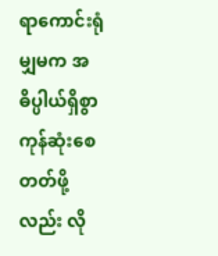ရာကောင်းရုံမျှမက အဓိပ္ပါယ်ရှိစွာ ကုန်ဆုံးစေတတ်ဖို့လည်း လို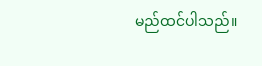မည်ထင်ပါသည်။